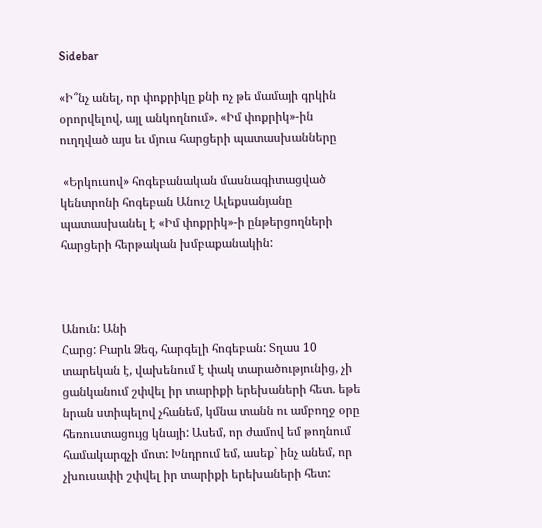Sidebar

«Ի՞նչ անել, որ փոքրիկը քնի ոչ թե մամայի գրկին օրորվելով, այլ անկողնում». «Իմ փոքրիկ»-ին ուղղված այս եւ մյուս հարցերի պատասխանները

 «Երկուսով» հոգեբանական մասնագիտացված կենտրոնի հոգեբան Անուշ Ալեքսանյանը պատասխանել է «Իմ փոքրիկ»-ի ընթերցողների հարցերի հերթական խմբաքանակին:



Անուն: Անի
Հարց: Բարև Ձեզ, հարգելի հոգեբան: Տղաս 10 տարեկան է, վախենում է փակ տարածությունից, չի ցանկանում շփվել իր տարիքի երեխաների հետ. եթե նրան ստիպելով չհանեմ, կմնա տանն ու ամբողջ օրը հեռուստացույց կնայի: Ասեմ, որ ժամով եմ թողնում համակարգչի մոտ: Խնդրում եմ, ասեք` ինչ անեմ, որ չխուսափի շփվել իր տարիքի երեխաների հետ: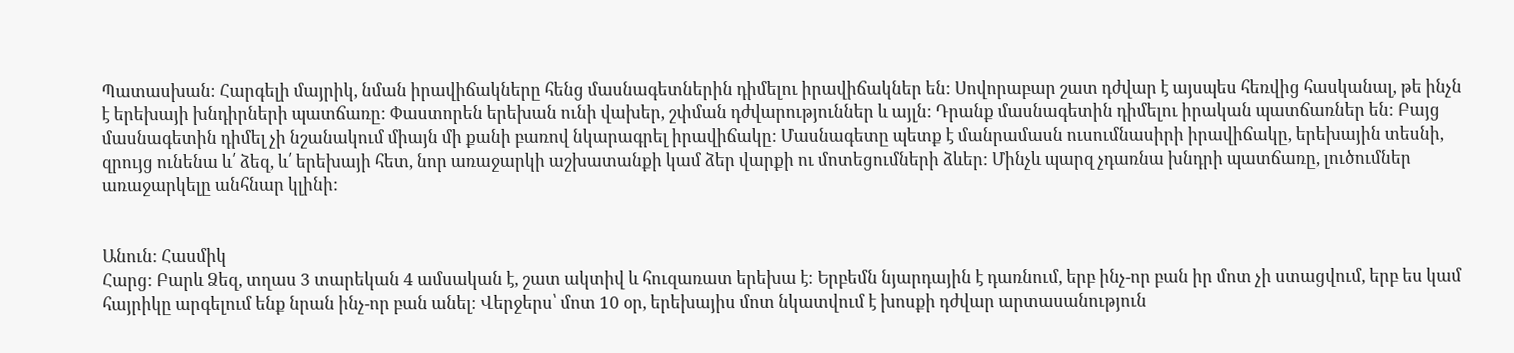Պատասխան։ Հարգելի մայրիկ, նման իրավիճակները հենց մասնագետներին դիմելու իրավիճակներ են: Սովորաբար շատ դժվար է այսպես հեռվից հասկանալ, թե ինչն է երեխայի խնդիրների պատճառը: Փաստորեն երեխան ունի վախեր, շփման դժվարություններ և այլն: Դրանք մասնագետին դիմելու իրական պատճառներ են: Բայց մասնագետին դիմել չի նշանակում միայն մի քանի բառով նկարագրել իրավիճակը: Մասնագետը պետք է մանրամասն ուսումնասիրի իրավիճակը, երեխային տեսնի, զրույց ունենա և՛ ձեզ, և՛ երեխայի հետ, նոր առաջարկի աշխատանքի կամ ձեր վարքի ու մոտեցումների ձևեր: Մինչև պարզ չդառնա խնդրի պատճառը, լուծումներ առաջարկելը անհնար կլինի:


Անուն: Հասմիկ
Հարց: Բարև Ձեզ, տղաս 3 տարեկան 4 ամսական է, շատ ակտիվ և հուզառատ երեխա է։ Երբեմն նյարդային է դառնում, երբ ինչ-որ բան իր մոտ չի ստացվում, երբ ես կամ հայրիկը արգելում ենք նրան ինչ-որ բան անել։ Վերջերս՝ մոտ 10 օր, երեխայիս մոտ նկատվում է խոսքի դժվար արտասանություն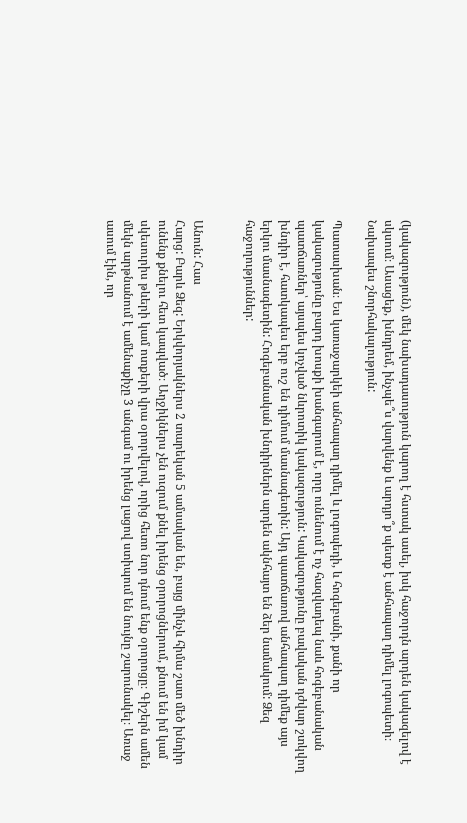(կակազություն), մեկ նախադասություն կարող է հստակ ասել, իսկ հաջորդն արդեն կակազելով է սկսում։ Ասացեք, խնդրեմ, ինչպե՞ս վարվենք և արդյո՞ք պետք է անհապաղ դիմել լոգոպետի։ Նախապես շնորհակալություն:

Պատասխան։ Ես կառաջարկեի անհապաղ դիմել և լոգոպեդի, և հոգեբանի, քանի որ կակազությունը բարդ խոսքի խանգարում է, որը ունենում է ոչ հազվադեպ նաև հոգեբանական պատճառներ՝ այսպես կոչված նևրոտիկ կակազություն: Կակազությունը բավական դժվար շտկվող խնդիր է, հատկապես երբ ուշ են դիմում մասնագետին: Այդ պատճառով անհապաղ դիմեք այս երկու մասնագետին: Հոգեբանական խնդիրներն արդեն ակնհայտ են ձեր նամակում: Ձեզ հաջողություններ:


Անուն: Հաս
Հարց: Բարև Ձեզ: Երկվորյակներս 2 տարեկան 5 ամսական են, բայց մինչև հիմա շատ մեծ խնդիր ունենք քնելու հետ կապված։ Աղջիկներս չեն ուզում քնել իրենց օրորոցներում, քնում են իմ կամ սկեսուրիս թևերի կամ ոտքերի վրա օրորվելով, որից հետո նոր դնում ենք օրորոցը։ Գիշերն ամեն մեկն արթնանում է ամենաքիչը 3 անգամ ու իրենց լացով ստիպում են նույնը շարունակել։ Առաջ ասում էին, որ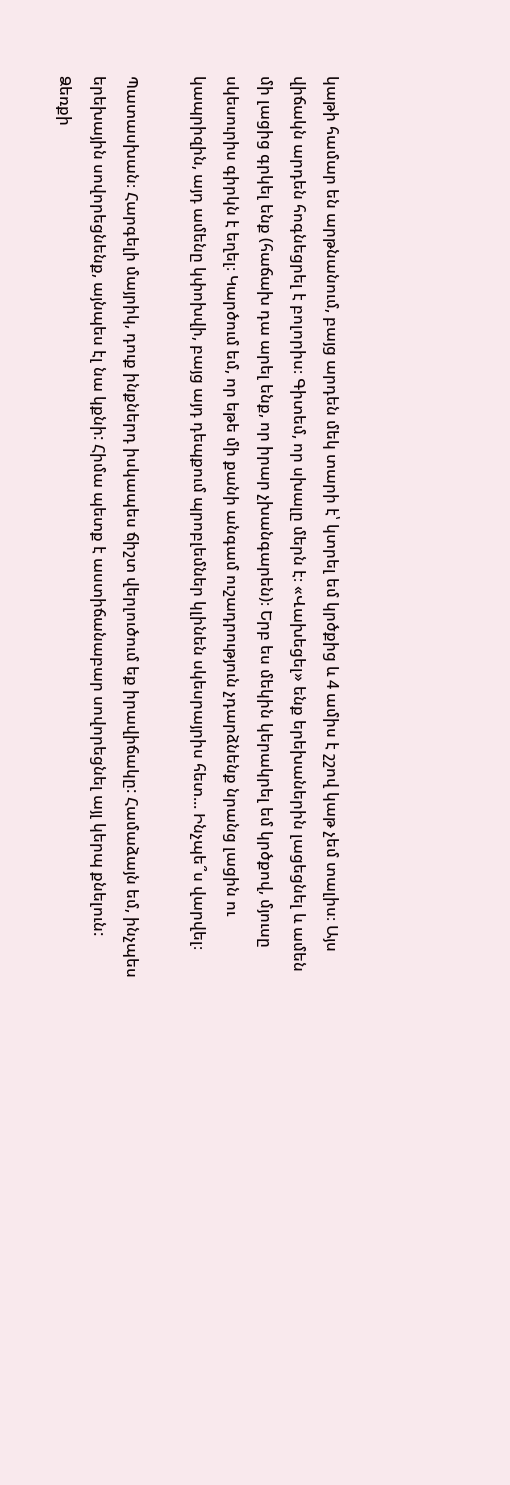կաթի համար են արթնանում, բայց արդեն մեկ տարի է՝ կտրել եմ կրծքից և 4 ամիս է շշով կաթ չեմ տալիս։ Այս վիճակն արդեն հոգնեցրել է բոլորիս։ Գիտեմ, որ սխալը մերն է։ «Վախեցել» ենք երեխաներին լացեցնել և ամեն մի լացից գրկել ենք (հաճախ դա արել ենք, որ իրար չխանգարեն)։ Երբ ես մեկին կերակրել եմ կրծքով, մյուսը սկեսուրիս գիրկն է եղել։ Կարծում եմ, որ եթե մի քանի անգամ ուշադրություն չդարձնենք նրանց լացին ու կապրիզին, այդ ամենը կփոխվի, բայց այդ դեպքում պրոբլեմներ կլինեն սկեսրայրիս հետ... Ինչպե՞ս վարվել։

Պատասխան։ Հարգելի մայրիկ, դուք ինքներդ իսկապես ճիշտ վերլուծում եք իրավիճակը: Համաձայն եմ, ինչպես երեխային սովորեցնենք, այնպես էլ նա կքնի: Հիմա պետք է աստիճանաբար սովորեցնել այլ կերպ քնելուն: Ձեռքի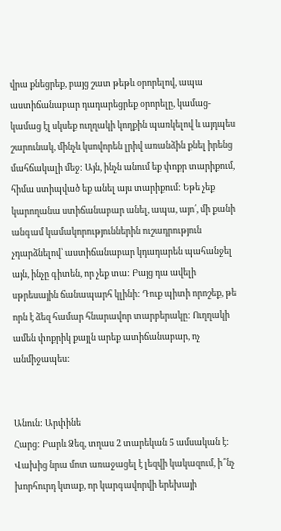վրա քնեցրեք, բայց շատ թեթև օրորելով, ապա աստիճանաբար դադարեցրեք օրորելը, կամաց-կամաց էլ սկսեք ուղղակի կողքին պառկելով և այդպես շարունակ, մինչև կսովորեն լրիվ առանձին քնել իրենց մահճակալի մեջ: Այն, ինչն անում եք փոքր տարիքում, հիմա ստիպված եք անել այս տարիքում: Եթե չեք կարողանա ստիճանաբար անել, ապա, այո՛, մի քանի անգամ կամակորություններին ուշադրություն չդարձնելով՝ աստիճանաբար կդադարեն պահանջել այն, ինչը գիտեն, որ չեք տա: Բայց դա ավելի սթրեսային ճանապարհ կլինի: Դուք պիտի որոշեք, թե որն է ձեզ համար հնարավոր տարբերակը: Ուղղակի ամեն փոքրիկ քայլն արեք ատիճանաբար, ոչ անմիջապես:


Անուն: Արփինե
Հարց: Բարև Ձեզ, տղաս 2 տարեկան 5 ամսական է: Վախից նրա մոտ առաջացել է լեզվի կակազում, ի՞նչ խորհուրդ կտաք, որ կարգավորվի երեխայի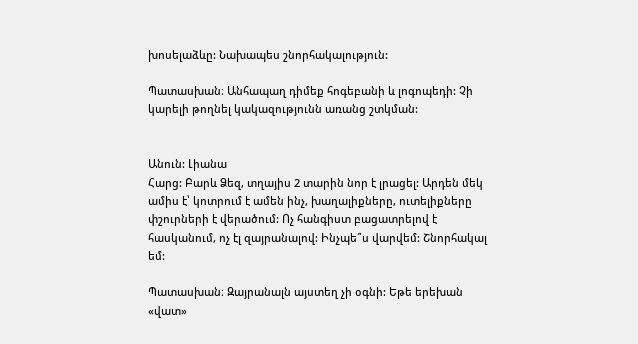խոսելաձևը: Նախապես շնորհակալություն:

Պատասխան։ Անհապաղ դիմեք հոգեբանի և լոգոպեդի: Չի կարելի թողնել կակազությունն առանց շտկման:


Անուն: Լիանա
Հարց: Բարև Ձեզ, տղայիս 2 տարին նոր է լրացել: Արդեն մեկ ամիս է՝ կոտրում է ամեն ինչ, խաղալիքները, ուտելիքները փշուրների է վերածում: Ոչ հանգիստ բացատրելով է հասկանում, ոչ էլ զայրանալով: Ինչպե՞ս վարվեմ: Շնորհակալ եմ:

Պատասխան։ Զայրանալն այստեղ չի օգնի: Եթե երեխան «վատ»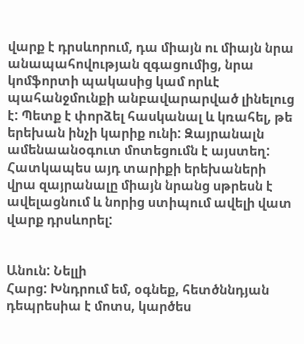վարք է դրսևորում, դա միայն ու միայն նրա անապահովության զգացումից, նրա կոմֆորտի պակասից կամ որևէ պահանջմունքի անբավարարված լինելուց է: Պետք է փորձել հասկանալ և կռահել, թե երեխան ինչի կարիք ունի: Զայրանալն ամենաանօգուտ մոտեցումն է այստեղ: Հատկապես այդ տարիքի երեխաների վրա զայրանալը միայն նրանց սթրեսն է ավելացնում և նորից ստիպում ավելի վատ վարք դրսևորել:


Անուն: Նելլի
Հարց: Խնդրում եմ, օգնեք, հետծննդյան դեպրեսիա է մոտս, կարծես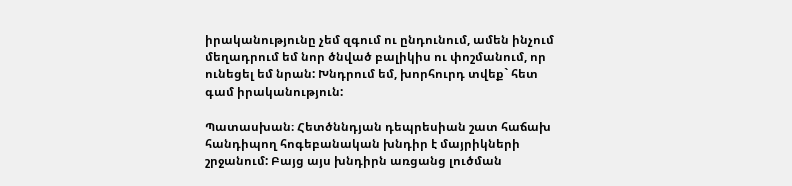իրականությունը չեմ զգում ու ընդունում, ամեն ինչում մեղադրում եմ նոր ծնված բալիկիս ու փոշմանում, որ ունեցել եմ նրան: Խնդրում եմ, խորհուրդ տվեք` հետ գամ իրականություն:

Պատասխան։ Հետծննդյան դեպրեսիան շատ հաճախ հանդիպող հոգեբանական խնդիր է մայրիկների շրջանում: Բայց այս խնդիրն առցանց լուծման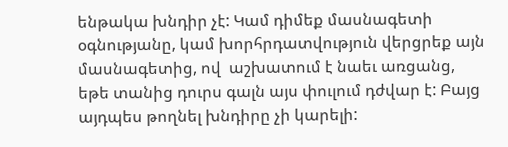ենթակա խնդիր չէ: Կամ դիմեք մասնագետի օգնությանը, կամ խորհրդատվություն վերցրեք այն մասնագետից, ով  աշխատում է նաեւ առցանց, եթե տանից դուրս գալն այս փուլում դժվար է: Բայց այդպես թողնել խնդիրը չի կարելի: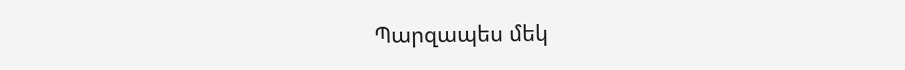Պարզապես մեկ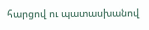հարցով ու պատասխանով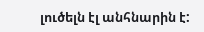լուծելն էլ անհնարին է: